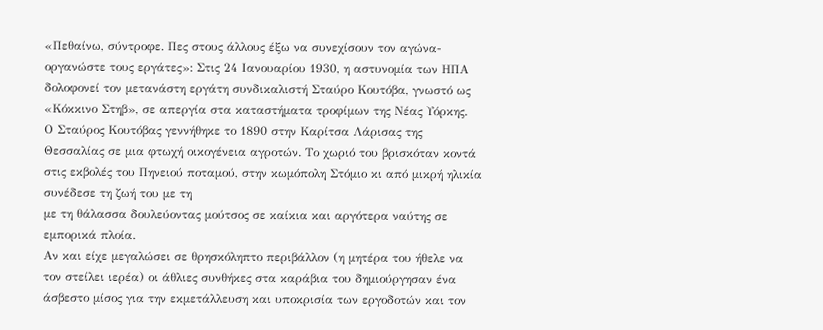«Πεθαίνω, σύντροφε. Πες στους άλλους έξω να συνεχίσουν τον αγώνα-οργανώστε τους εργάτες»: Στις 24 Ιανουαρίου 1930, η αστυνομία των ΗΠΑ δολοφονεί τον μετανάστη εργάτη συνδικαλιστή Σταύρο Κουτόβα, γνωστό ως «Κόκκινο Στηβ», σε απεργία στα καταστήματα τροφίμων της Νέας Υόρκης.
Ο Σταύρος Κουτόβας γεννήθηκε το 1890 στην Καρίτσα Λάρισας της Θεσσαλίας σε μια φτωχή οικογένεια αγροτών. Το χωριό του βρισκόταν κοντά στις εκβολές του Πηνειού ποταμού, στην κωμόπολη Στόμιο κι από μικρή ηλικία συνέδεσε τη ζωή του με τη
με τη θάλασσα δουλεύοντας μούτσος σε καίκια και αργότερα ναύτης σε εμπορικά πλοία.
Αν και είχε μεγαλώσει σε θρησκόληπτο περιβάλλον (η μητέρα του ήθελε να τον στείλει ιερέα) οι άθλιες συνθήκες στα καράβια του δημιούργησαν ένα άσβεστο μίσος για την εκμετάλλευση και υποκρισία των εργοδοτών και τον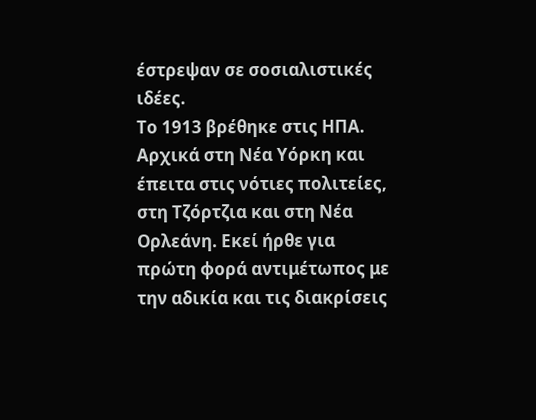έστρεψαν σε σοσιαλιστικές ιδέες.
Το 1913 βρέθηκε στις ΗΠΑ. Αρχικά στη Νέα Υόρκη και έπειτα στις νότιες πολιτείες, στη Τζόρτζια και στη Νέα Ορλεάνη. Εκεί ήρθε για πρώτη φορά αντιμέτωπος με την αδικία και τις διακρίσεις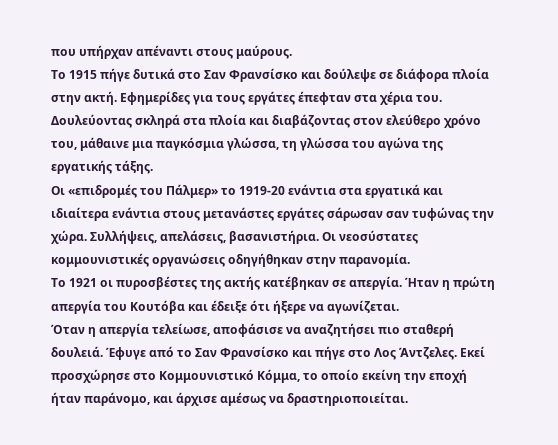που υπήρχαν απέναντι στους μαύρους.
Το 1915 πήγε δυτικά στο Σαν Φρανσίσκο και δούλεψε σε διάφορα πλοία στην ακτή. Εφημερίδες για τους εργάτες έπεφταν στα χέρια του. Δουλεύοντας σκληρά στα πλοία και διαβάζοντας στον ελεύθερο χρόνο του, μάθαινε μια παγκόσμια γλώσσα, τη γλώσσα του αγώνα της εργατικής τάξης.
Οι «επιδρομές του Πάλμερ» το 1919-20 ενάντια στα εργατικά και ιδιαίτερα ενάντια στους μετανάστες εργάτες σάρωσαν σαν τυφώνας την χώρα. Συλλήψεις, απελάσεις, βασανιστήρια. Οι νεοσύστατες κομμουνιστικές οργανώσεις οδηγήθηκαν στην παρανομία.
Το 1921 οι πυροσβέστες της ακτής κατέβηκαν σε απεργία. Ήταν η πρώτη απεργία του Κουτόβα και έδειξε ότι ήξερε να αγωνίζεται.
Όταν η απεργία τελείωσε, αποφάσισε να αναζητήσει πιο σταθερή δουλειά. Έφυγε από το Σαν Φρανσίσκο και πήγε στο Λος Άντζελες. Εκεί προσχώρησε στο Κομμουνιστικό Κόμμα, το οποίο εκείνη την εποχή ήταν παράνομο, και άρχισε αμέσως να δραστηριοποιείται.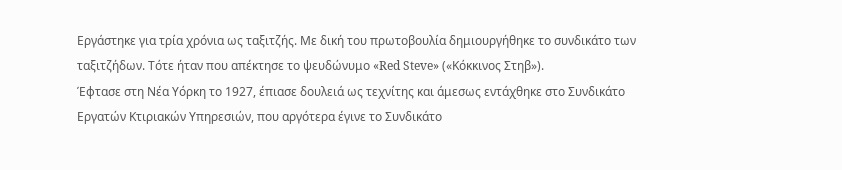Eργάστηκε για τρία χρόνια ως ταξιτζής. Με δική του πρωτοβουλία δημιουργήθηκε το συνδικάτο των ταξιτζήδων. Τότε ήταν που απέκτησε το ψευδώνυμο «Red Steve» («Κόκκινος Στηβ»).
Έφτασε στη Νέα Υόρκη το 1927, έπιασε δουλειά ως τεχνίτης και άμεσως εντάχθηκε στο Συνδικάτο Εργατών Κτιριακών Υπηρεσιών, που αργότερα έγινε το Συνδικάτο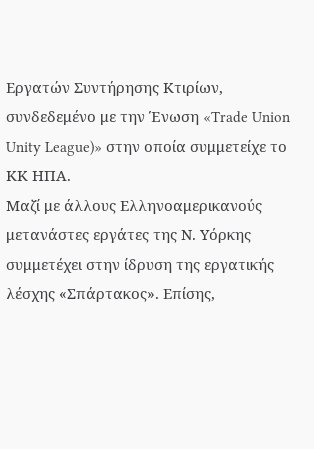Εργατών Συντήρησης Κτιρίων, συνδεδεμένο με την Ένωση «Trade Union Unity League)» στην οποία συμμετείχε το ΚΚ ΗΠΑ.
Μαζί με άλλους Ελληνοαμερικανούς μετανάστες εργάτες της Ν. Υόρκης συμμετέχει στην ίδρυση της εργατικής λέσχης «Σπάρτακος». Επίσης,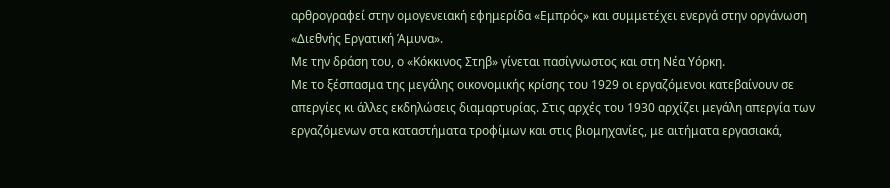αρθρογραφεί στην ομογενειακή εφημερίδα «Εμπρός» και συμμετέχει ενεργά στην οργάνωση «Διεθνής Εργατική Άμυνα».
Με την δράση του, ο «Κόκκινος Στηβ» γίνεται πασίγνωστος και στη Νέα Υόρκη.
Με το ξέσπασμα της μεγάλης οικονομικής κρίσης του 1929 οι εργαζόμενοι κατεβαίνουν σε απεργίες κι άλλες εκδηλώσεις διαμαρτυρίας. Στις αρχές του 1930 αρχίζει μεγάλη απεργία των εργαζόμενων στα καταστήματα τροφίμων και στις βιομηχανίες, με αιτήματα εργασιακά,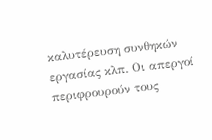καλυτέρευση συνθηκών εργασίας κλπ. Οι απεργοί περιφρουρούν τους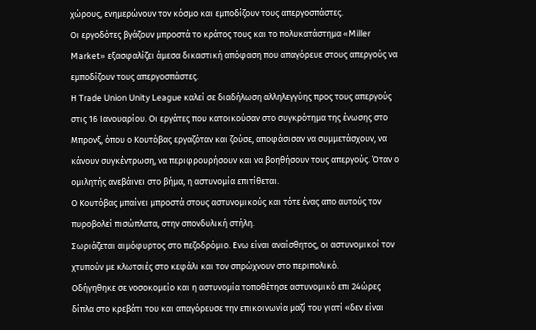χώρους, ενημερώνουν τον κόσμο και εμποδίζουν τους απεργοσπάστες.
Οι εργοδότες βγάζουν μπροστά το κράτος τους και το πολυκατάστημα «Miller Market» εξασφαλίζει άμεσα δικαστική απόφαση που απαγόρευε στους απεργούς να εμποδίζουν τους απεργοσπάστες.
Η Trade Union Unity League καλεί σε διαδήλωση αλληλεγγύης προς τους απεργούς στις 16 Ιανουαρίου. Οι εργάτες που κατοικούσαν στο συγκρότημα της ένωσης στο Μπρονξ, όπου ο Κουτόβας εργαζόταν και ζούσε, αποφάσισαν να συμμετάσχουν, να κάνουν συγκέντρωση, να περιφρουρήσουν και να βοηθήσουν τους απεργούς. Όταν ο ομιλητής ανεβάινει στο βήμα, η αστυνομία επιτίθεται.
Ο Κουτόβας μπαίνει μπροστά στους αστυνομικούς και τότε ένας απο αυτούς τον πυροβολεί πισώπλατα, στην σπονδυλική στήλη.
Σωριάζεται αιμόφυρτος στο πεζοδρόμιο. Ενω είναι αναίσθητος, οι αστυνομικοί τον χτυπούν με κλωτσιές στο κεφάλι και τον σπρώχνουν στο περιπολικό.
Οδήγηθηκε σε νοσοκομείο και η αστυνομία τοποθέτησε αστυνομικό επι 24ώρες δίπλα στο κρεβάτι του και απαγόρευσε την επικοινωνία μαζί του γιατί «δεν είναι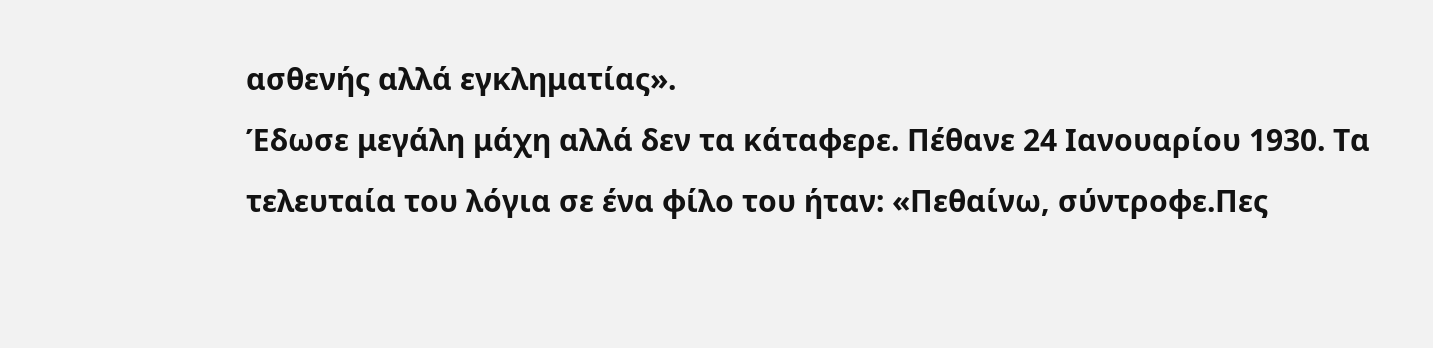ασθενής αλλά εγκληματίας».
Έδωσε μεγάλη μάχη αλλά δεν τα κάταφερε. Πέθανε 24 Ιανουαρίου 1930. Τα τελευταία του λόγια σε ένα φίλο του ήταν: «Πεθαίνω, σύντροφε.Πες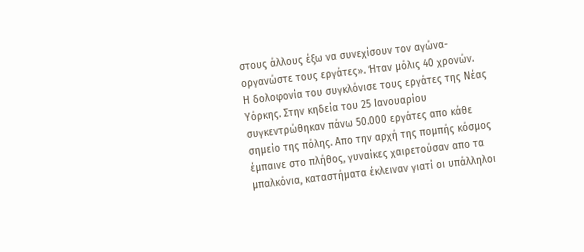στους άλλους έξω να συνεχίσουν τον αγώνα-οργανώστε τους εργάτες». Ήταν μόλις 40 χρονών.
Η δολοφονία του συγκλόνισε τους εργάτες της Νέας Υόρκης. Στην κηδεία του 25 Ιανουαρίου συγκεντρώθηκαν πάνω 50.000 εργάτες απο κάθε σημείο της πόλης. Απο την αρχή της πομπής κόσμος έμπαινε στο πλήθος, γυναίκες χαιρετούσαν απο τα μπαλκόνια, καταστήματα έκλειναν γιατί οι υπάλληλοι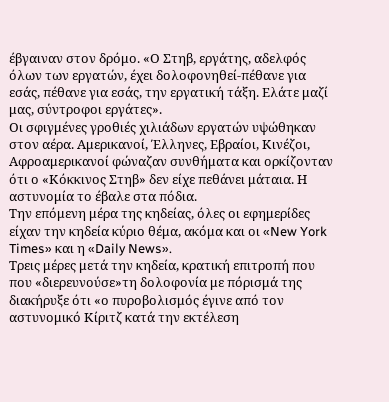έβγαιναν στον δρόμο. «Ο Στηβ, εργάτης, αδελφός όλων των εργατών, έχει δολοφονηθεί-πέθανε για εσάς, πέθανε για εσάς, την εργατική τάξη. Ελάτε μαζί μας, σύντροφοι εργάτες».
Οι σφιγμένες γροθιές χιλιάδων εργατών υψώθηκαν στον αέρα. Αμερικανοί, Έλληνες, Εβραίοι, Κινέζοι, Αφροαμερικανοί φώναζαν συνθήματα και ορκίζονταν ότι ο «Κόκκινος Στηβ» δεν είχε πεθάνει μάταια. Η αστυνομία το έβαλε στα πόδια.
Την επόμενη μέρα της κηδείας, όλες οι εφημερίδες είχαν την κηδεία κύριο θέμα, ακόμα και οι «New York Times» και η «Daily News».
Τρεις μέρες μετά την κηδεία, κρατική επιτροπή που που «διερευνούσε»τη δολοφονία με πόρισμά της διακήρυξε ότι «ο πυροβολισμός έγινε από τον αστυνομικό Κίριτζ κατά την εκτέλεση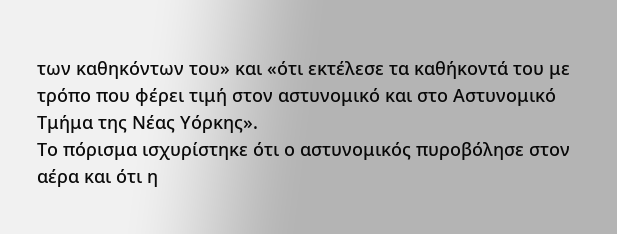των καθηκόντων του» και «ότι εκτέλεσε τα καθήκοντά του με τρόπο που φέρει τιμή στον αστυνομικό και στο Αστυνομικό Τμήμα της Νέας Υόρκης».
Το πόρισμα ισχυρίστηκε ότι ο αστυνομικός πυροβόλησε στον αέρα και ότι η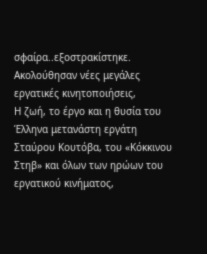σφαίρα..εξοστρακίστηκε. Ακολούθησαν νέες μεγάλες εργατικές κινητοποιήσεις,
Η ζωή, το έργο και η θυσία του Έλληνα μετανάστη εργάτη Σταύρου Κουτόβα, του «Κόκκινου Στηβ» και όλων των ηρώων του εργατικού κινήματος,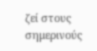ζεί στους σημερινούς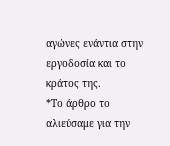αγώνες ενάντια στην εργοδοσία και το κράτος της.
*Το άρθρο το αλιεύσαμε για την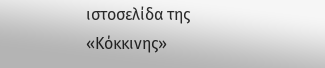ιστοσελίδα της «Κόκκινης»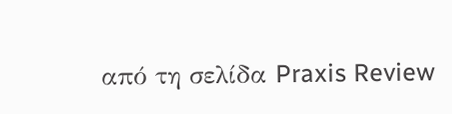από τη σελίδα Praxis Review